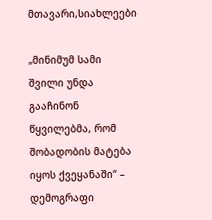მთავარი,სიახლეები

„მინიმუმ სამი შვილი უნდა გააჩინონ წყვილებმა, რომ შობადობის მატება იყოს ქვეყანაში“ – დემოგრაფი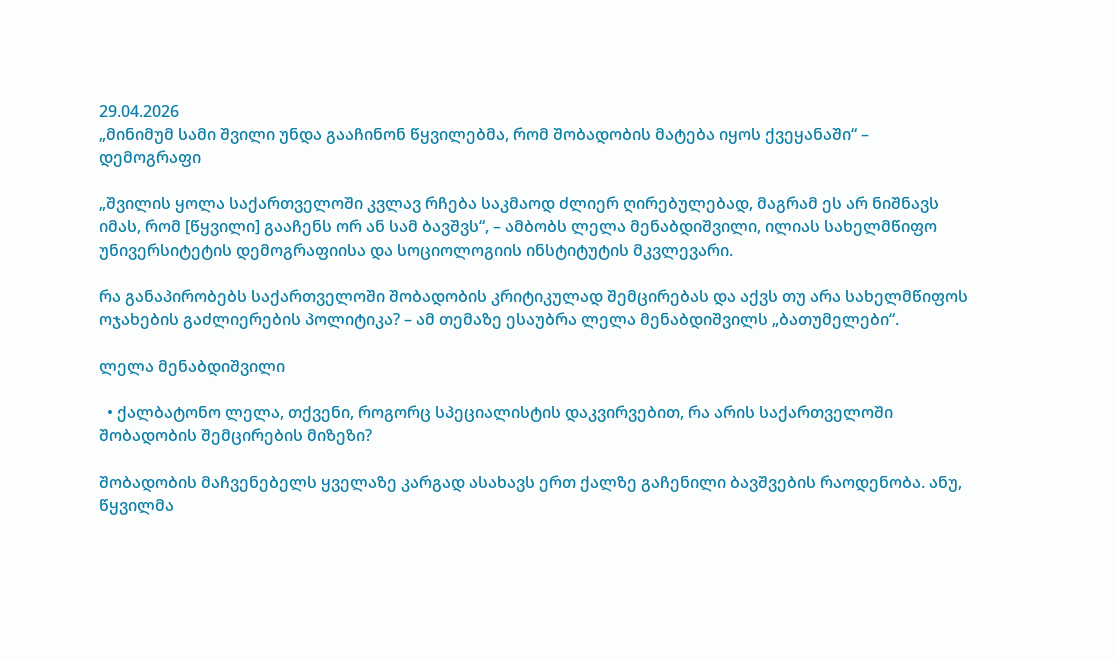29.04.2026
„მინიმუმ სამი შვილი უნდა გააჩინონ წყვილებმა, რომ შობადობის მატება იყოს ქვეყანაში“ – დემოგრაფი

„შვილის ყოლა საქართველოში კვლავ რჩება საკმაოდ ძლიერ ღირებულებად, მაგრამ ეს არ ნიშნავს იმას, რომ [წყვილი] გააჩენს ორ ან სამ ბავშვს“, – ამბობს ლელა მენაბდიშვილი, ილიას სახელმწიფო უნივერსიტეტის დემოგრაფიისა და სოციოლოგიის ინსტიტუტის მკვლევარი.

რა განაპირობებს საქართველოში შობადობის კრიტიკულად შემცირებას და აქვს თუ არა სახელმწიფოს ოჯახების გაძლიერების პოლიტიკა? – ამ თემაზე ესაუბრა ლელა მენაბდიშვილს „ბათუმელები“.

ლელა მენაბდიშვილი

  • ქალბატონო ლელა, თქვენი, როგორც სპეციალისტის დაკვირვებით, რა არის საქართველოში შობადობის შემცირების მიზეზი?

შობადობის მაჩვენებელს ყველაზე კარგად ასახავს ერთ ქალზე გაჩენილი ბავშვების რაოდენობა. ანუ, წყვილმა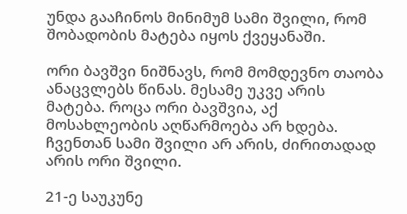უნდა გააჩინოს მინიმუმ სამი შვილი, რომ შობადობის მატება იყოს ქვეყანაში.

ორი ბავშვი ნიშნავს, რომ მომდევნო თაობა ანაცვლებს წინას. მესამე უკვე არის მატება. როცა ორი ბავშვია, აქ მოსახლეობის აღწარმოება არ ხდება. ჩვენთან სამი შვილი არ არის, ძირითადად არის ორი შვილი.

21-ე საუკუნე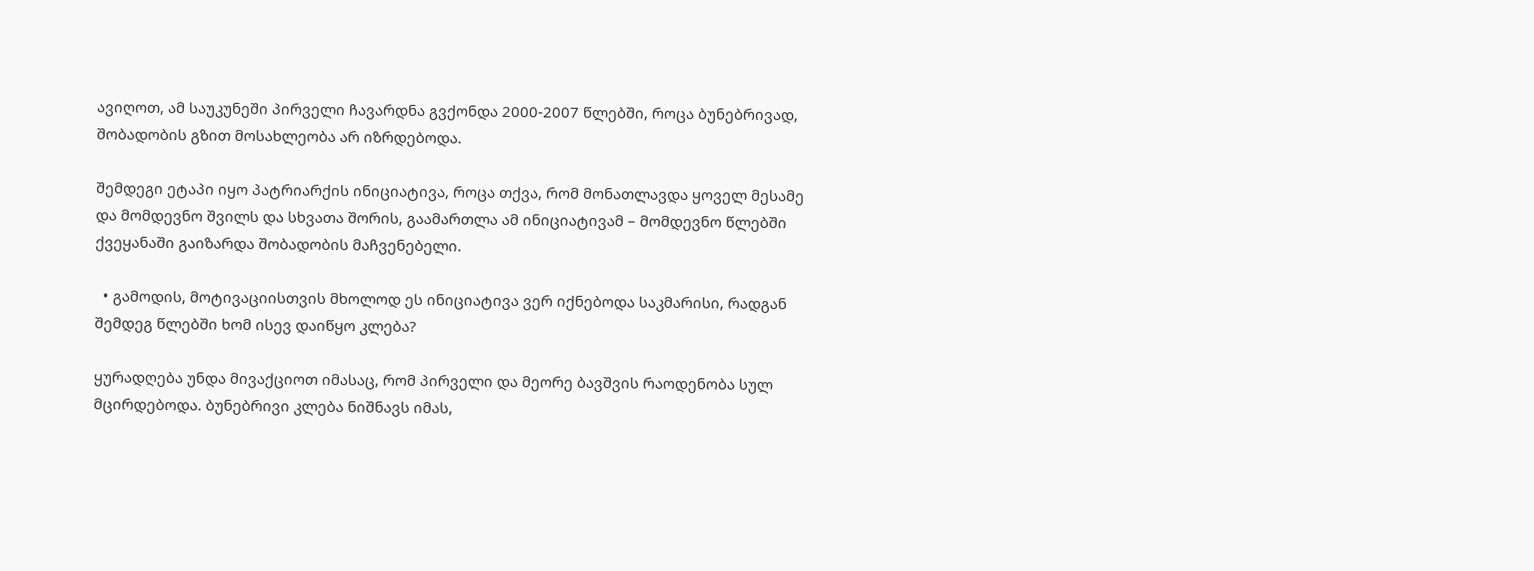ავიღოთ, ამ საუკუნეში პირველი ჩავარდნა გვქონდა 2000-2007 წლებში, როცა ბუნებრივად, შობადობის გზით მოსახლეობა არ იზრდებოდა.

შემდეგი ეტაპი იყო პატრიარქის ინიციატივა, როცა თქვა, რომ მონათლავდა ყოველ მესამე და მომდევნო შვილს და სხვათა შორის, გაამართლა ამ ინიციატივამ – მომდევნო წლებში ქვეყანაში გაიზარდა შობადობის მაჩვენებელი.

  • გამოდის, მოტივაციისთვის მხოლოდ ეს ინიციატივა ვერ იქნებოდა საკმარისი, რადგან შემდეგ წლებში ხომ ისევ დაიწყო კლება?

ყურადღება უნდა მივაქციოთ იმასაც, რომ პირველი და მეორე ბავშვის რაოდენობა სულ მცირდებოდა. ბუნებრივი კლება ნიშნავს იმას,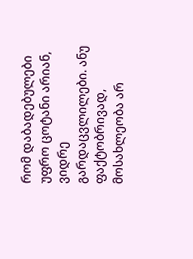რომ დაბადებულები უფრო ცოტანი არიან, ვიდრე გარდაცვლილები. ანუ ფაქტობრივად, მოსახლეობა არ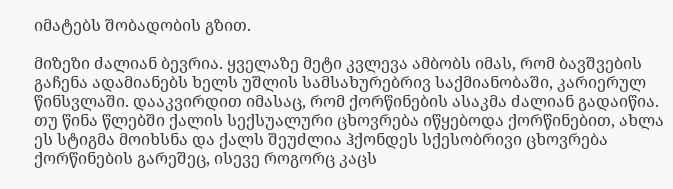იმატებს შობადობის გზით.

მიზეზი ძალიან ბევრია. ყველაზე მეტი კვლევა ამბობს იმას, რომ ბავშვების გაჩენა ადამიანებს ხელს უშლის სამსახურებრივ საქმიანობაში, კარიერულ წინსვლაში. დააკვირდით იმასაც, რომ ქორწინების ასაკმა ძალიან გადაიწია. თუ წინა წლებში ქალის სექსუალური ცხოვრება იწყებოდა ქორწინებით, ახლა ეს სტიგმა მოიხსნა და ქალს შეუძლია ჰქონდეს სქესობრივი ცხოვრება ქორწინების გარეშეც, ისევე როგორც კაცს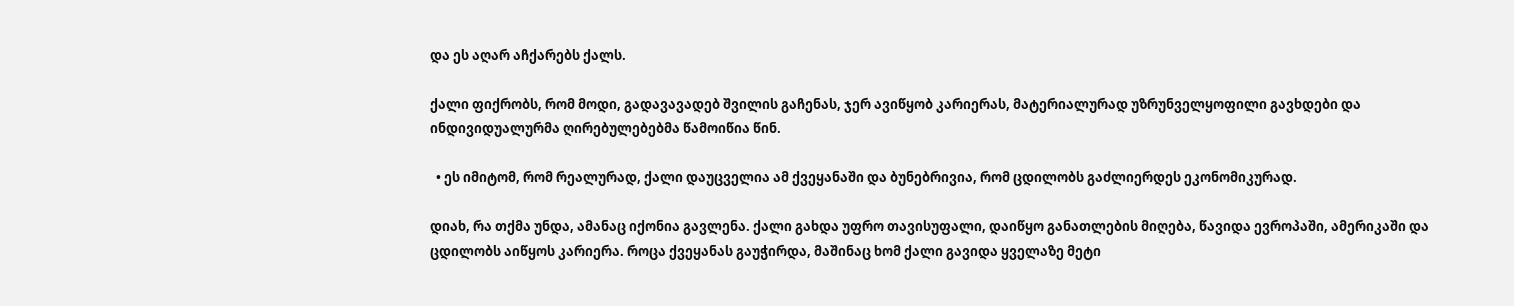და ეს აღარ აჩქარებს ქალს.

ქალი ფიქრობს, რომ მოდი, გადავავადებ შვილის გაჩენას, ჯერ ავიწყობ კარიერას, მატერიალურად უზრუნველყოფილი გავხდები და ინდივიდუალურმა ღირებულებებმა წამოიწია წინ.

  • ეს იმიტომ, რომ რეალურად, ქალი დაუცველია ამ ქვეყანაში და ბუნებრივია, რომ ცდილობს გაძლიერდეს ეკონომიკურად.

დიახ, რა თქმა უნდა, ამანაც იქონია გავლენა. ქალი გახდა უფრო თავისუფალი, დაიწყო განათლების მიღება, წავიდა ევროპაში, ამერიკაში და ცდილობს აიწყოს კარიერა. როცა ქვეყანას გაუჭირდა, მაშინაც ხომ ქალი გავიდა ყველაზე მეტი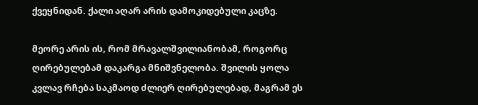ქვეყნიდან. ქალი აღარ არის დამოკიდებული კაცზე.

მეორე არის ის, რომ მრავალშვილიანობამ, როგორც ღირებულებამ დაკარგა მნიშვნელობა. შვილის ყოლა კვლავ რჩება საკმაოდ ძლიერ ღირებულებად, მაგრამ ეს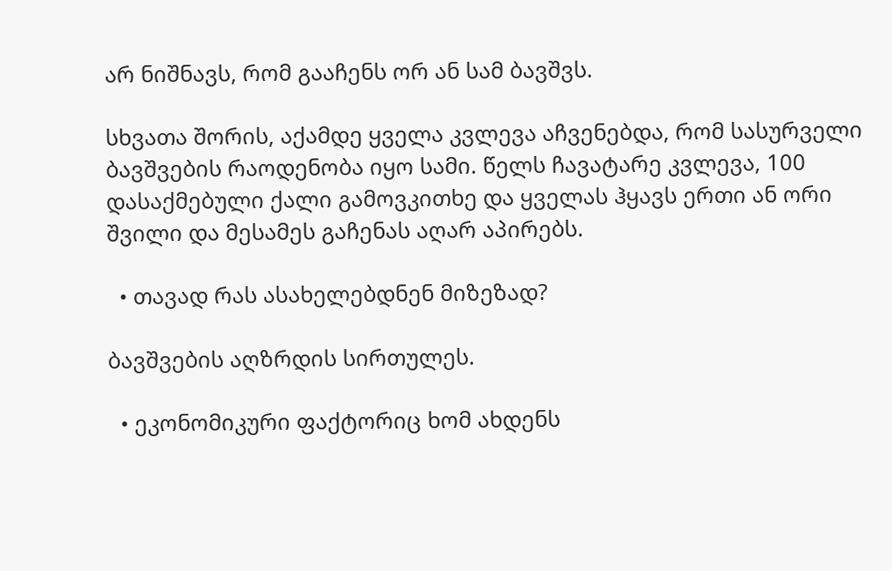არ ნიშნავს, რომ გააჩენს ორ ან სამ ბავშვს.

სხვათა შორის, აქამდე ყველა კვლევა აჩვენებდა, რომ სასურველი ბავშვების რაოდენობა იყო სამი. წელს ჩავატარე კვლევა, 100 დასაქმებული ქალი გამოვკითხე და ყველას ჰყავს ერთი ან ორი შვილი და მესამეს გაჩენას აღარ აპირებს.

  • თავად რას ასახელებდნენ მიზეზად?

ბავშვების აღზრდის სირთულეს.

  • ეკონომიკური ფაქტორიც ხომ ახდენს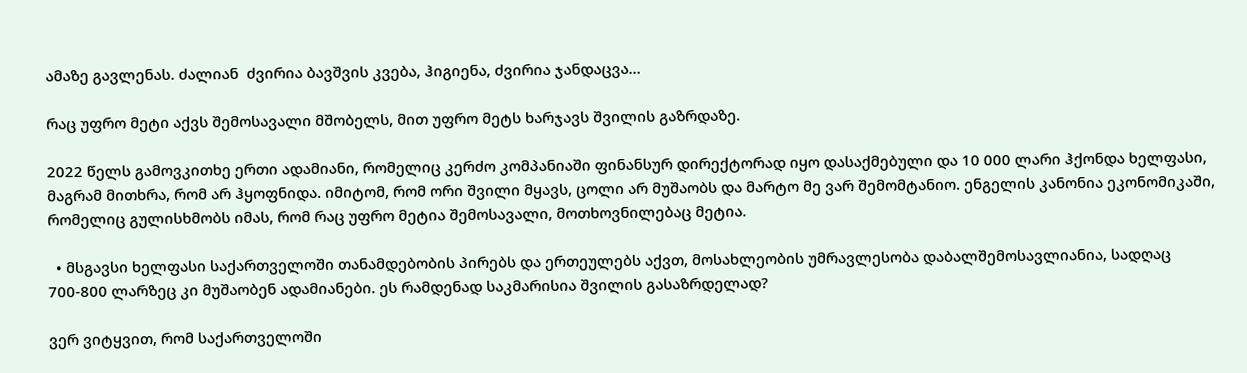ამაზე გავლენას. ძალიან  ძვირია ბავშვის კვება, ჰიგიენა, ძვირია ჯანდაცვა…

რაც უფრო მეტი აქვს შემოსავალი მშობელს, მით უფრო მეტს ხარჯავს შვილის გაზრდაზე.

2022 წელს გამოვკითხე ერთი ადამიანი, რომელიც კერძო კომპანიაში ფინანსურ დირექტორად იყო დასაქმებული და 10 000 ლარი ჰქონდა ხელფასი, მაგრამ მითხრა, რომ არ ჰყოფნიდა. იმიტომ, რომ ორი შვილი მყავს, ცოლი არ მუშაობს და მარტო მე ვარ შემომტანიო. ენგელის კანონია ეკონომიკაში, რომელიც გულისხმობს იმას, რომ რაც უფრო მეტია შემოსავალი, მოთხოვნილებაც მეტია.

  • მსგავსი ხელფასი საქართველოში თანამდებობის პირებს და ერთეულებს აქვთ, მოსახლეობის უმრავლესობა დაბალშემოსავლიანია, სადღაც 700-800 ლარზეც კი მუშაობენ ადამიანები. ეს რამდენად საკმარისია შვილის გასაზრდელად?

ვერ ვიტყვით, რომ საქართველოში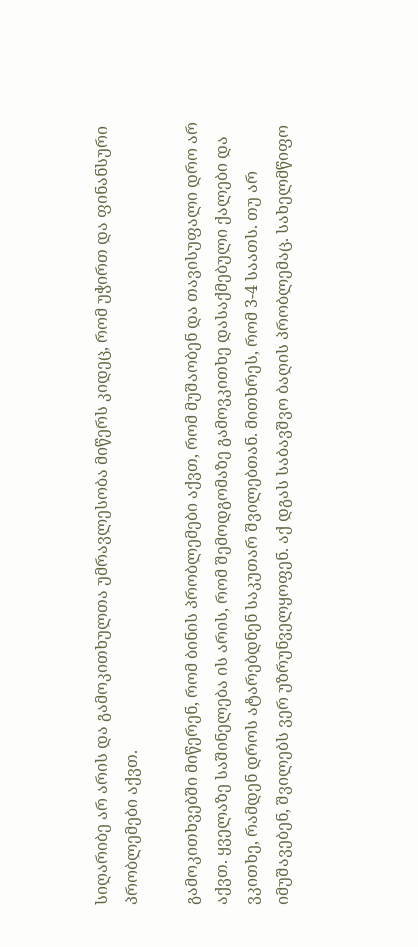სიღარიბე არ არის და გამოკითხულთა უმრავლესობა მიწერს კიდეც, რომ უჭირთ და ფინანსური პრობლემები აქვთ.

გამოკითხვებში მიწერენ, რომ ბინის პრობლემები აქვთ, რომ მუშაობენ და თავისუფალი დრო არ აქვთ. ყველაზე საშინელება ის არის, რომ შემოდგომაზე გამოვკითხე დასაქმებული ქალები და ვკითხე, რამდენ დროს ატარებდნენ საკუთარ შვილებთან. მითხრეს, რომ 3-4 საათს. თუ არ იმუშავებენ, შვილებს ვერ უზრუნველყოფენ. აქ დგას საბავშვო ბაღის პრობლემაც. სახელმწიფო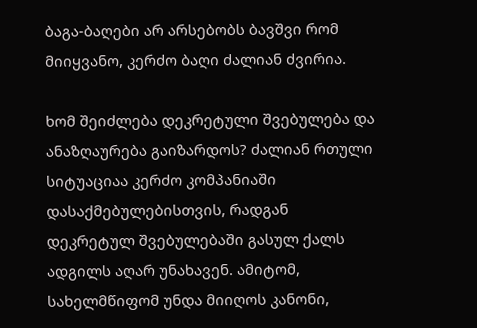ბაგა-ბაღები არ არსებობს ბავშვი რომ მიიყვანო, კერძო ბაღი ძალიან ძვირია.

ხომ შეიძლება დეკრეტული შვებულება და ანაზღაურება გაიზარდოს? ძალიან რთული სიტუაციაა კერძო კომპანიაში დასაქმებულებისთვის, რადგან დეკრეტულ შვებულებაში გასულ ქალს ადგილს აღარ უნახავენ. ამიტომ, სახელმწიფომ უნდა მიიღოს კანონი,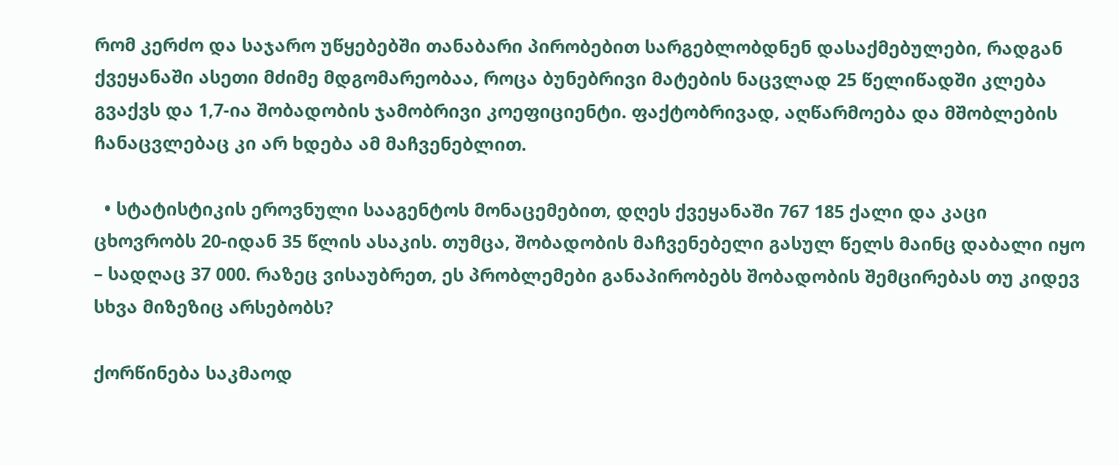რომ კერძო და საჯარო უწყებებში თანაბარი პირობებით სარგებლობდნენ დასაქმებულები, რადგან ქვეყანაში ასეთი მძიმე მდგომარეობაა, როცა ბუნებრივი მატების ნაცვლად 25 წელიწადში კლება გვაქვს და 1,7-ია შობადობის ჯამობრივი კოეფიციენტი. ფაქტობრივად, აღწარმოება და მშობლების ჩანაცვლებაც კი არ ხდება ამ მაჩვენებლით.

  • სტატისტიკის ეროვნული სააგენტოს მონაცემებით, დღეს ქვეყანაში 767 185 ქალი და კაცი ცხოვრობს 20-იდან 35 წლის ასაკის. თუმცა, შობადობის მაჩვენებელი გასულ წელს მაინც დაბალი იყო – სადღაც 37 000. რაზეც ვისაუბრეთ, ეს პრობლემები განაპირობებს შობადობის შემცირებას თუ კიდევ სხვა მიზეზიც არსებობს?

ქორწინება საკმაოდ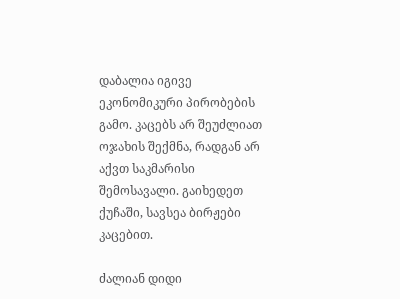დაბალია იგივე ეკონომიკური პირობების გამო. კაცებს არ შეუძლიათ ოჯახის შექმნა, რადგან არ აქვთ საკმარისი შემოსავალი. გაიხედეთ ქუჩაში, სავსეა ბირჟები კაცებით.

ძალიან დიდი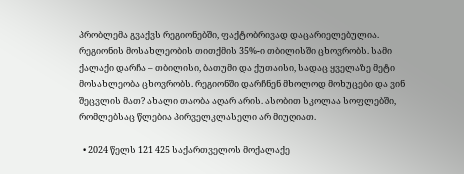პრობლემა გვაქვს რეგიონებში, ფაქტობრივად დაცარიელებულია. რეგიონის მოსახლეობის თითქმის 35%-ი თბილისში ცხოვრობს. სამი ქალაქი დარჩა – თბილისი, ბათუმი და ქუთაისი, სადაც ყველაზე მეტი მოსახლეობა ცხოვრობს. რეგიონში დარჩნენ მხოლოდ მოხუცები და ვინ შეცვლის მათ? ახალი თაობა აღარ არის. ასობით სკოლაა სოფლებში, რომლებსაც წლებია პირველკლასელი არ მიუღიათ.

  • 2024 წელს 121 425 საქართველოს მოქალაქე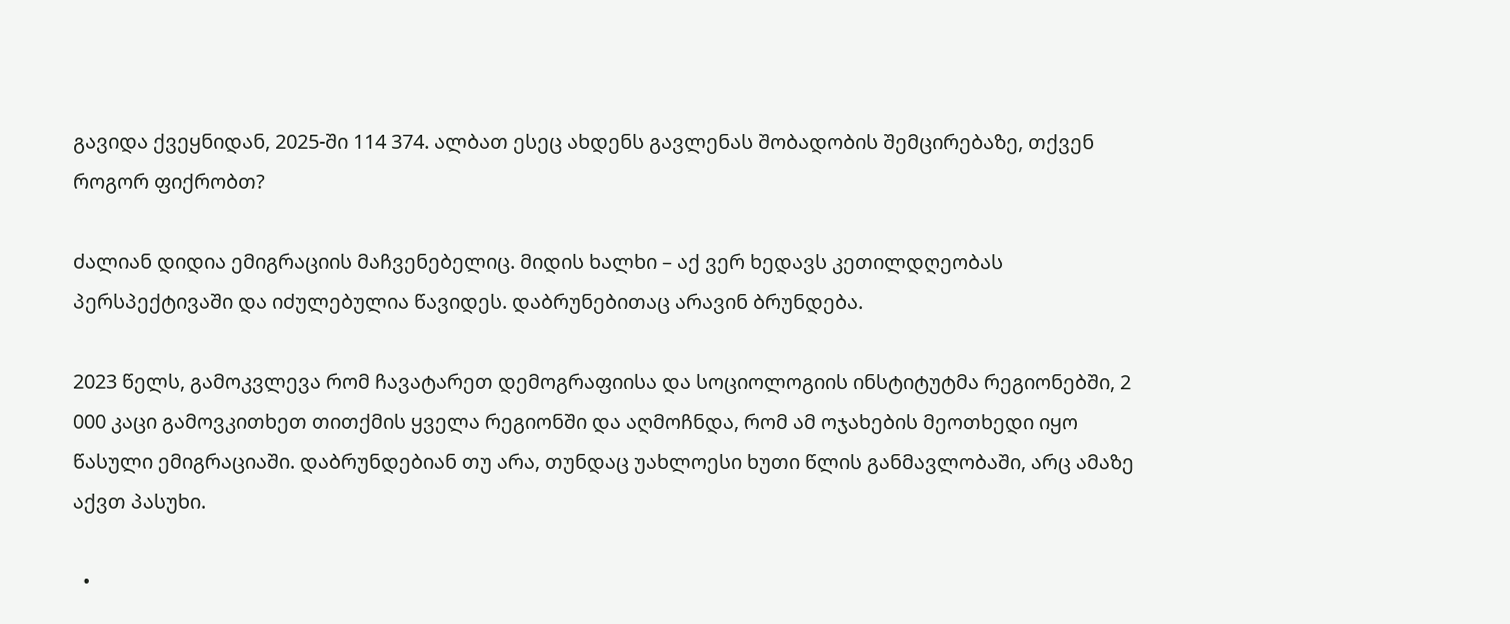გავიდა ქვეყნიდან, 2025-ში 114 374. ალბათ ესეც ახდენს გავლენას შობადობის შემცირებაზე, თქვენ როგორ ფიქრობთ?

ძალიან დიდია ემიგრაციის მაჩვენებელიც. მიდის ხალხი – აქ ვერ ხედავს კეთილდღეობას პერსპექტივაში და იძულებულია წავიდეს. დაბრუნებითაც არავინ ბრუნდება.

2023 წელს, გამოკვლევა რომ ჩავატარეთ დემოგრაფიისა და სოციოლოგიის ინსტიტუტმა რეგიონებში, 2 000 კაცი გამოვკითხეთ თითქმის ყველა რეგიონში და აღმოჩნდა, რომ ამ ოჯახების მეოთხედი იყო წასული ემიგრაციაში. დაბრუნდებიან თუ არა, თუნდაც უახლოესი ხუთი წლის განმავლობაში, არც ამაზე აქვთ პასუხი.

  •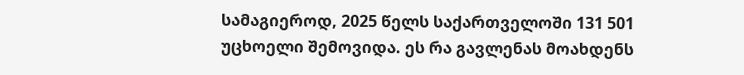სამაგიეროდ, 2025 წელს საქართველოში 131 501 უცხოელი შემოვიდა. ეს რა გავლენას მოახდენს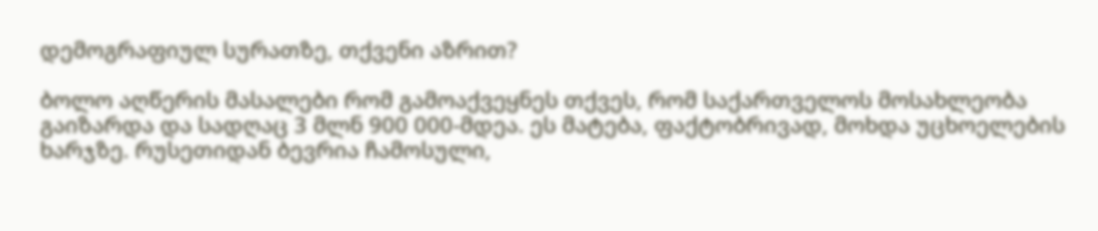დემოგრაფიულ სურათზე, თქვენი აზრით?

ბოლო აღწერის მასალები რომ გამოაქვეყნეს თქვეს, რომ საქართველოს მოსახლეობა გაიზარდა და სადღაც 3 მლნ 900 000-მდეა. ეს მატება, ფაქტობრივად, მოხდა უცხოელების ხარჯზე. რუსეთიდან ბევრია ჩამოსული,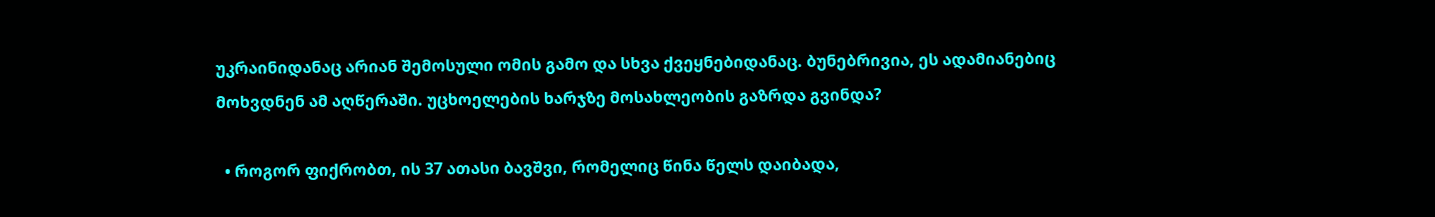უკრაინიდანაც არიან შემოსული ომის გამო და სხვა ქვეყნებიდანაც. ბუნებრივია, ეს ადამიანებიც მოხვდნენ ამ აღწერაში. უცხოელების ხარჯზე მოსახლეობის გაზრდა გვინდა?

  • როგორ ფიქრობთ, ის 37 ათასი ბავშვი, რომელიც წინა წელს დაიბადა,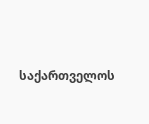საქართველოს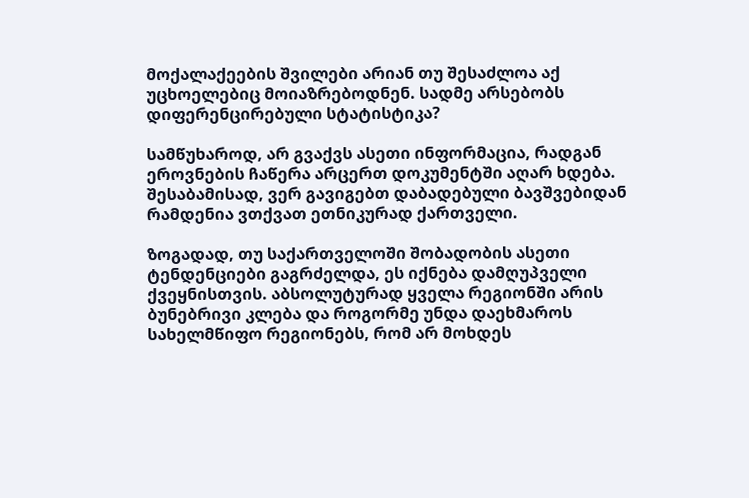მოქალაქეების შვილები არიან თუ შესაძლოა აქ უცხოელებიც მოიაზრებოდნენ. სადმე არსებობს დიფერენცირებული სტატისტიკა?

სამწუხაროდ, არ გვაქვს ასეთი ინფორმაცია, რადგან ეროვნების ჩაწერა არცერთ დოკუმენტში აღარ ხდება. შესაბამისად, ვერ გავიგებთ დაბადებული ბავშვებიდან რამდენია ვთქვათ ეთნიკურად ქართველი.

ზოგადად, თუ საქართველოში შობადობის ასეთი ტენდენციები გაგრძელდა, ეს იქნება დამღუპველი ქვეყნისთვის. აბსოლუტურად ყველა რეგიონში არის ბუნებრივი კლება და როგორმე უნდა დაეხმაროს სახელმწიფო რეგიონებს, რომ არ მოხდეს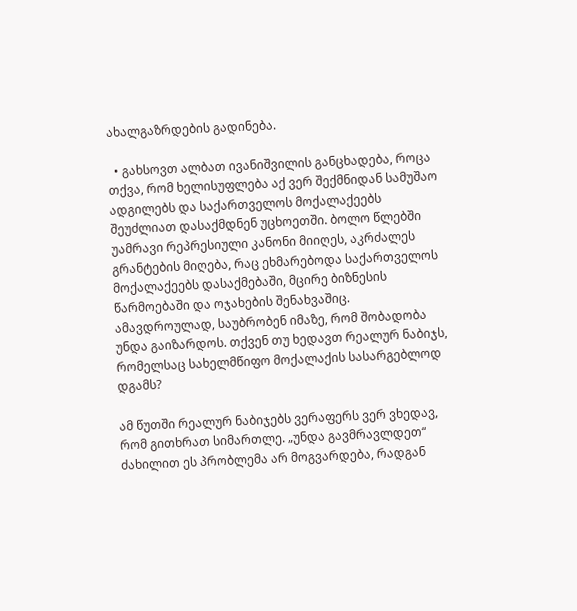ახალგაზრდების გადინება.

  • გახსოვთ ალბათ ივანიშვილის განცხადება, როცა თქვა, რომ ხელისუფლება აქ ვერ შექმნიდან სამუშაო ადგილებს და საქართველოს მოქალაქეებს შეუძლიათ დასაქმდნენ უცხოეთში. ბოლო წლებში უამრავი რეპრესიული კანონი მიიღეს, აკრძალეს გრანტების მიღება, რაც ეხმარებოდა საქართველოს მოქალაქეებს დასაქმებაში, მცირე ბიზნესის წარმოებაში და ოჯახების შენახვაშიც. ამავდროულად, საუბრობენ იმაზე, რომ შობადობა უნდა გაიზარდოს. თქვენ თუ ხედავთ რეალურ ნაბიჯს, რომელსაც სახელმწიფო მოქალაქის სასარგებლოდ დგამს?

ამ წუთში რეალურ ნაბიჯებს ვერაფერს ვერ ვხედავ, რომ გითხრათ სიმართლე. „უნდა გავმრავლდეთ“ ძახილით ეს პრობლემა არ მოგვარდება, რადგან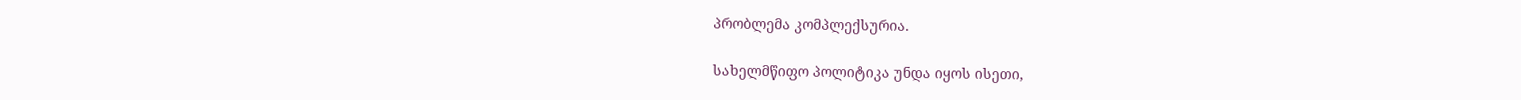პრობლემა კომპლექსურია.

სახელმწიფო პოლიტიკა უნდა იყოს ისეთი,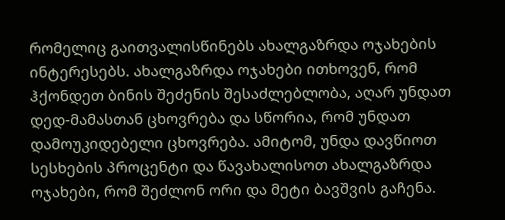რომელიც გაითვალისწინებს ახალგაზრდა ოჯახების ინტერესებს. ახალგაზრდა ოჯახები ითხოვენ, რომ ჰქონდეთ ბინის შეძენის შესაძლებლობა, აღარ უნდათ დედ-მამასთან ცხოვრება და სწორია, რომ უნდათ დამოუკიდებელი ცხოვრება. ამიტომ, უნდა დავწიოთ სესხების პროცენტი და წავახალისოთ ახალგაზრდა ოჯახები, რომ შეძლონ ორი და მეტი ბავშვის გაჩენა.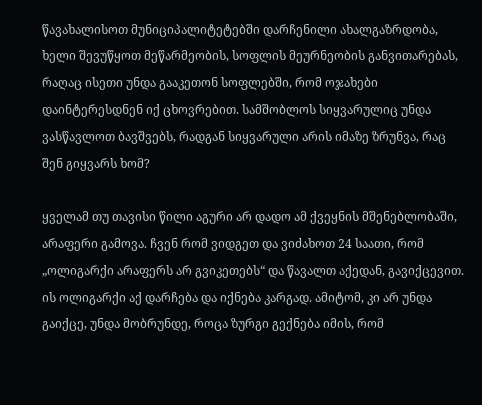წავახალისოთ მუნიციპალიტეტებში დარჩენილი ახალგაზრდობა, ხელი შევუწყოთ მეწარმეობის, სოფლის მეურნეობის განვითარებას, რაღაც ისეთი უნდა გააკეთონ სოფლებში, რომ ოჯახები დაინტერესდნენ იქ ცხოვრებით. სამშობლოს სიყვარულიც უნდა ვასწავლოთ ბავშვებს, რადგან სიყვარული არის იმაზე ზრუნვა, რაც შენ გიყვარს ხომ?

ყველამ თუ თავისი წილი აგური არ დადო ამ ქვეყნის მშენებლობაში, არაფერი გამოვა. ჩვენ რომ ვიდგეთ და ვიძახოთ 24 საათი, რომ „ოლიგარქი არაფერს არ გვიკეთებს“ და წავალთ აქედან, გავიქცევით. ის ოლიგარქი აქ დარჩება და იქნება კარგად. ამიტომ, კი არ უნდა გაიქცე, უნდა მობრუნდე, როცა ზურგი გექნება იმის, რომ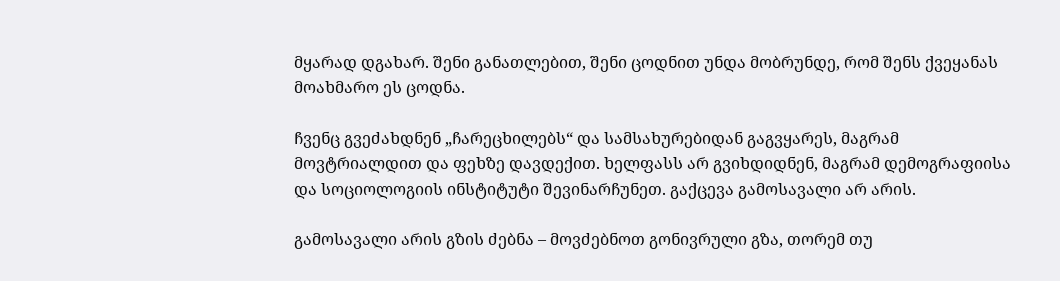მყარად დგახარ. შენი განათლებით, შენი ცოდნით უნდა მობრუნდე, რომ შენს ქვეყანას მოახმარო ეს ცოდნა.

ჩვენც გვეძახდნენ „ჩარეცხილებს“ და სამსახურებიდან გაგვყარეს, მაგრამ მოვტრიალდით და ფეხზე დავდექით. ხელფასს არ გვიხდიდნენ, მაგრამ დემოგრაფიისა და სოციოლოგიის ინსტიტუტი შევინარჩუნეთ. გაქცევა გამოსავალი არ არის.

გამოსავალი არის გზის ძებნა – მოვძებნოთ გონივრული გზა, თორემ თუ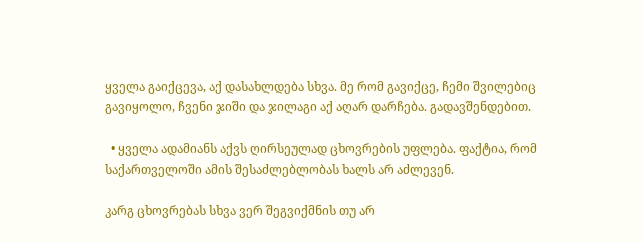ყველა გაიქცევა, აქ დასახლდება სხვა. მე რომ გავიქცე, ჩემი შვილებიც გავიყოლო, ჩვენი ჯიში და ჯილაგი აქ აღარ დარჩება. გადავშენდებით.

  • ყველა ადამიანს აქვს ღირსეულად ცხოვრების უფლება. ფაქტია, რომ საქართველოში ამის შესაძლებლობას ხალს არ აძლევენ.

კარგ ცხოვრებას სხვა ვერ შეგვიქმნის თუ არ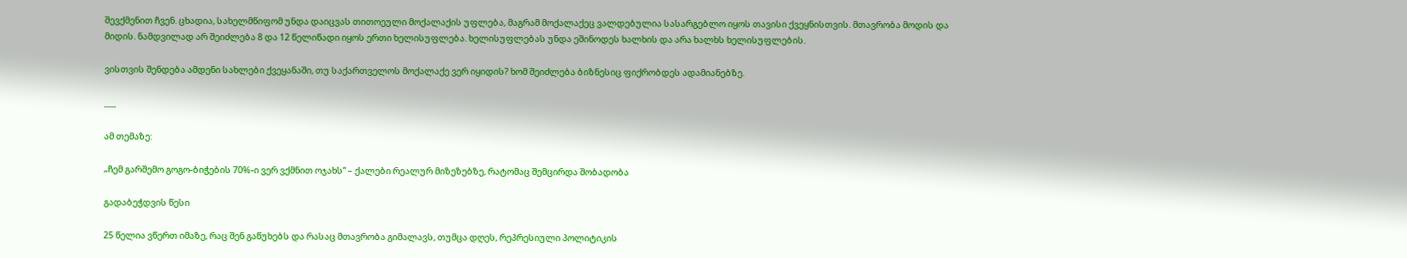შევქმენით ჩვენ. ცხადია, სახელმწიფომ უნდა დაიცვას თითოეული მოქალაქის უფლება, მაგრამ მოქალაქეც ვალდებულია სასარგებლო იყოს თავისი ქვეყნისთვის. მთავრობა მოდის და მიდის. ნამდვილად არ შეიძლება 8 და 12 წელიწადი იყოს ერთი ხელისუფლება. ხელისუფლებას უნდა ეშინოდეს ხალხის და არა ხალხს ხელისუფლების.

ვისთვის შენდება ამდენი სახლები ქვეყანაში, თუ საქართველოს მოქალაქე ვერ იყიდის? ხომ შეიძლება ბიზნესიც ფიქრობდეს ადამიანებზე.

___

ამ თემაზე:

„ჩემ გარშემო გოგო-ბიჭების 70%-ი ვერ ვქმნით ოჯახს“ – ქალები რეალურ მიზეზებზე, რატომაც შემცირდა შობადობა

გადაბეჭდვის წესი

25 წელია ვწერთ იმაზე, რაც შენ გაწუხებს და რასაც მთავრობა გიმალავს, თუმცა დღეს, რეპრესიული პოლიტიკის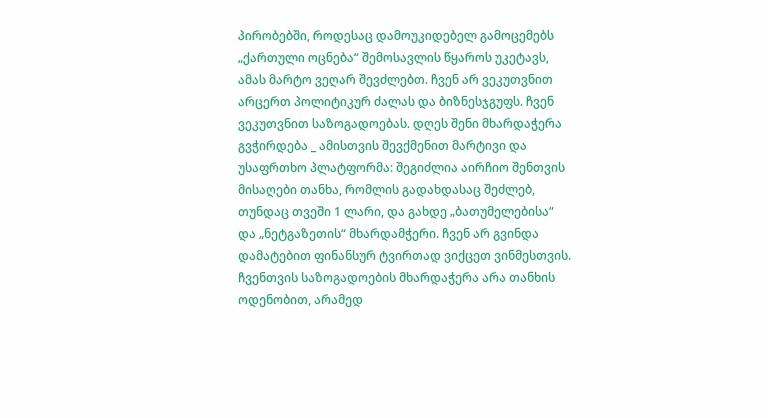პირობებში, როდესაც დამოუკიდებელ გამოცემებს „ქართული ოცნება“ შემოსავლის წყაროს უკეტავს, ამას მარტო ვეღარ შევძლებთ. ჩვენ არ ვეკუთვნით არცერთ პოლიტიკურ ძალას და ბიზნესჯგუფს. ჩვენ ვეკუთვნით საზოგადოებას. დღეს შენი მხარდაჭერა გვჭირდება _ ამისთვის შევქმენით მარტივი და უსაფრთხო პლატფორმა: შეგიძლია აირჩიო შენთვის მისაღები თანხა, რომლის გადახდასაც შეძლებ, თუნდაც თვეში 1 ლარი, და გახდე „ბათუმელებისა“ და „ნეტგაზეთის“ მხარდამჭერი. ჩვენ არ გვინდა დამატებით ფინანსურ ტვირთად ვიქცეთ ვინმესთვის. ჩვენთვის საზოგადოების მხარდაჭერა არა თანხის ოდენობით, არამედ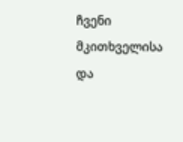ჩვენი მკითხველისა და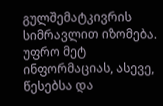გულშემატკივრის სიმრავლით იზომება.
უფრო მეტ ინფორმაციას, ასევე, წესებსა და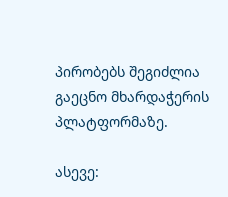პირობებს შეგიძლია გაეცნო მხარდაჭერის პლატფორმაზე.

ასევე: